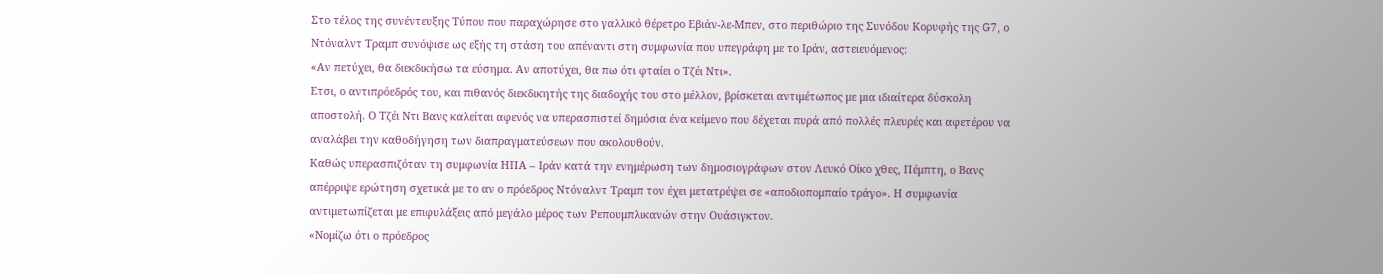Στο τέλος της συνέντευξης Τύπου που παραχώρησε στο γαλλικό θέρετρο Εβιάν-λε-Μπεν, στο περιθώριο της Συνόδου Κορυφής της G7, ο Ντόναλντ Τραμπ συνόψισε ως εξής τη στάση του απέναντι στη συμφωνία που υπεγράφη με το Ιράν, αστειευόμενος:
«Αν πετύχει, θα διεκδικήσω τα εύσημα. Αν αποτύχει, θα πω ότι φταίει ο Τζέι Ντι».
Ετσι, ο αντιπρόεδρός του, και πιθανός διεκδικητής της διαδοχής του στο μέλλον, βρίσκεται αντιμέτωπος με μια ιδιαίτερα δύσκολη αποστολή. Ο Τζέι Ντι Βανς καλείται αφενός να υπερασπιστεί δημόσια ένα κείμενο που δέχεται πυρά από πολλές πλευρές και αφετέρου να αναλάβει την καθοδήγηση των διαπραγματεύσεων που ακολουθούν.
Καθώς υπερασπιζόταν τη συμφωνία ΗΠΑ – Ιράν κατά την ενημέρωση των δημοσιογράφων στον Λευκό Οίκο χθες, Πέμπτη, ο Βανς απέρριψε ερώτηση σχετικά με το αν ο πρόεδρος Ντόναλντ Τραμπ τον έχει μετατρέψει σε «αποδιοπομπαίο τράγο». Η συμφωνία αντιμετωπίζεται με επιφυλάξεις από μεγάλο μέρος των Ρεπουμπλικανών στην Ουάσιγκτον.
«Νομίζω ότι ο πρόεδρος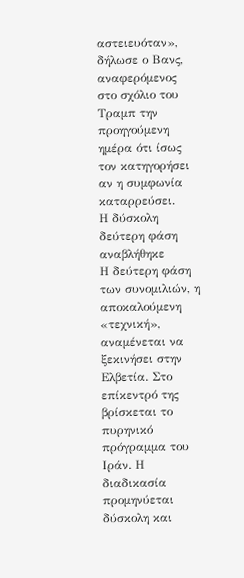αστειευόταν», δήλωσε ο Βανς, αναφερόμενος στο σχόλιο του Τραμπ την προηγούμενη ημέρα ότι ίσως τον κατηγορήσει αν η συμφωνία καταρρεύσει.
Η δύσκολη δεύτερη φάση αναβλήθηκε
Η δεύτερη φάση των συνομιλιών, η αποκαλούμενη «τεχνική», αναμένεται να ξεκινήσει στην Ελβετία. Στο επίκεντρό της βρίσκεται το πυρηνικό πρόγραμμα του Ιράν. Η διαδικασία προμηνύεται δύσκολη και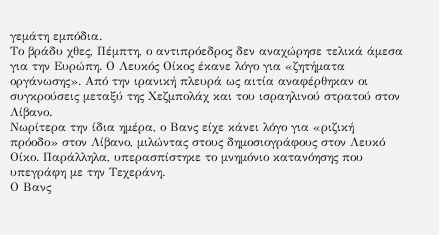γεμάτη εμπόδια.
Το βράδυ χθες, Πέμπτη, ο αντιπρόεδρος δεν αναχώρησε τελικά άμεσα για την Ευρώπη. Ο Λευκός Οίκος έκανε λόγο για «ζητήματα οργάνωσης». Από την ιρανική πλευρά ως αιτία αναφέρθηκαν οι συγκρούσεις μεταξύ της Χεζμπολάχ και του ισραηλινού στρατού στον Λίβανο.
Νωρίτερα την ίδια ημέρα, ο Βανς είχε κάνει λόγο για «ριζική πρόοδο» στον Λίβανο, μιλώντας στους δημοσιογράφους στον Λευκό Οίκο. Παράλληλα, υπερασπίστηκε το μνημόνιο κατανόησης που υπεγράφη με την Τεχεράνη.
Ο Βανς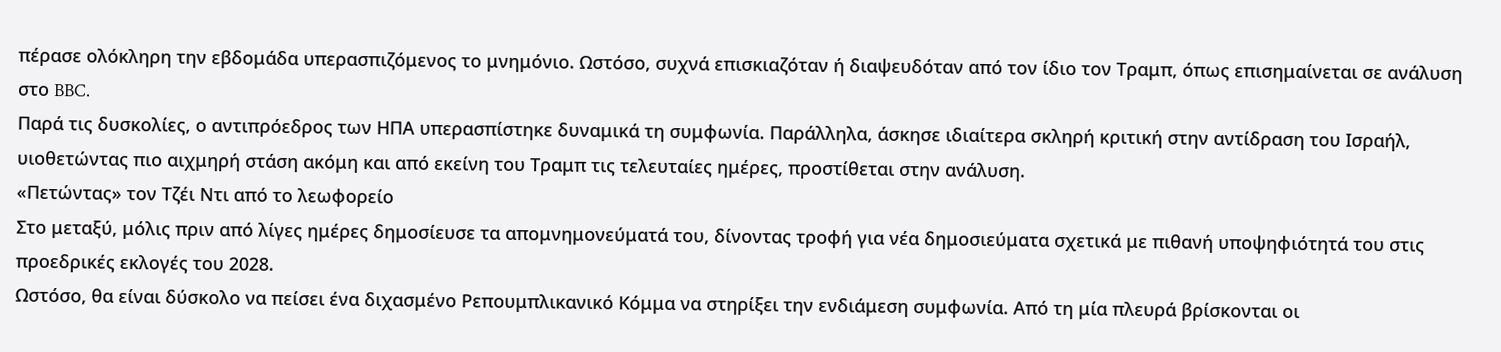πέρασε ολόκληρη την εβδομάδα υπερασπιζόμενος το μνημόνιο. Ωστόσο, συχνά επισκιαζόταν ή διαψευδόταν από τον ίδιο τον Τραμπ, όπως επισημαίνεται σε ανάλυση στο BBC.
Παρά τις δυσκολίες, ο αντιπρόεδρος των ΗΠΑ υπερασπίστηκε δυναμικά τη συμφωνία. Παράλληλα, άσκησε ιδιαίτερα σκληρή κριτική στην αντίδραση του Ισραήλ, υιοθετώντας πιο αιχμηρή στάση ακόμη και από εκείνη του Τραμπ τις τελευταίες ημέρες, προστίθεται στην ανάλυση.
«Πετώντας» τον Τζέι Ντι από το λεωφορείο
Στο μεταξύ, μόλις πριν από λίγες ημέρες δημοσίευσε τα απομνημονεύματά του, δίνοντας τροφή για νέα δημοσιεύματα σχετικά με πιθανή υποψηφιότητά του στις προεδρικές εκλογές του 2028.
Ωστόσο, θα είναι δύσκολο να πείσει ένα διχασμένο Ρεπουμπλικανικό Κόμμα να στηρίξει την ενδιάμεση συμφωνία. Από τη μία πλευρά βρίσκονται οι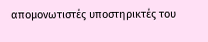απομονωτιστές υποστηρικτές του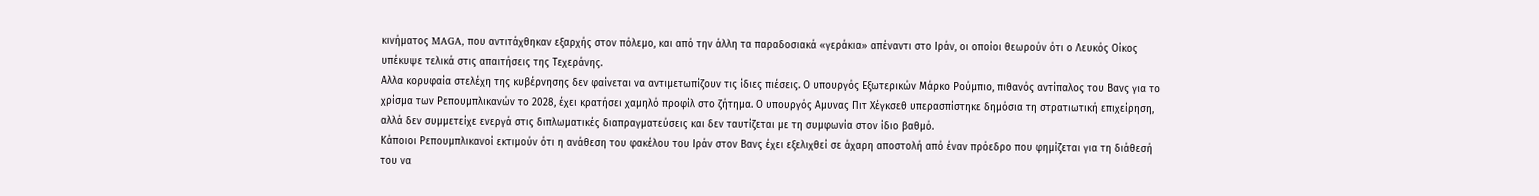κινήματος MAGA, που αντιτάχθηκαν εξαρχής στον πόλεμο, και από την άλλη τα παραδοσιακά «γεράκια» απέναντι στο Ιράν, οι οποίοι θεωρούν ότι ο Λευκός Οίκος υπέκυψε τελικά στις απαιτήσεις της Τεχεράνης.
Αλλα κορυφαία στελέχη της κυβέρνησης δεν φαίνεται να αντιμετωπίζουν τις ίδιες πιέσεις. Ο υπουργός Εξωτερικών Μάρκο Ρούμπιο, πιθανός αντίπαλος του Βανς για το χρίσμα των Ρεπουμπλικανών το 2028, έχει κρατήσει χαμηλό προφίλ στο ζήτημα. Ο υπουργός Αμυνας Πιτ Χέγκσεθ υπερασπίστηκε δημόσια τη στρατιωτική επιχείρηση, αλλά δεν συμμετείχε ενεργά στις διπλωματικές διαπραγματεύσεις και δεν ταυτίζεται με τη συμφωνία στον ίδιο βαθμό.
Κάποιοι Ρεπουμπλικανοί εκτιμούν ότι η ανάθεση του φακέλου του Ιράν στον Βανς έχει εξελιχθεί σε άχαρη αποστολή από έναν πρόεδρο που φημίζεται για τη διάθεσή του να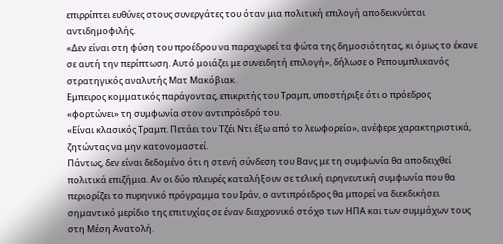επιρρίπτει ευθύνες στους συνεργάτες του όταν μια πολιτική επιλογή αποδεικνύεται αντιδημοφιλής.
«Δεν είναι στη φύση του προέδρου να παραχωρεί τα φώτα της δημοσιότητας, κι όμως το έκανε σε αυτή την περίπτωση. Αυτό μοιάζει με συνειδητή επιλογή», δήλωσε ο Ρεπουμπλικανός στρατηγικός αναλυτής Ματ Μακόβιακ.
Εμπειρος κομματικός παράγοντας, επικριτής του Τραμπ, υποστήριξε ότι ο πρόεδρος «φορτώνει» τη συμφωνία στον αντιπρόεδρό του.
«Είναι κλασικός Τραμπ. Πετάει τον Τζέι Ντι έξω από το λεωφορείο», ανέφερε χαρακτηριστικά, ζητώντας να μην κατονομαστεί.
Πάντως, δεν είναι δεδομένο ότι η στενή σύνδεση του Βανς με τη συμφωνία θα αποδειχθεί πολιτικά επιζήμια. Αν οι δύο πλευρές καταλήξουν σε τελική ειρηνευτική συμφωνία που θα περιορίζει το πυρηνικό πρόγραμμα του Ιράν, ο αντιπρόεδρος θα μπορεί να διεκδικήσει σημαντικό μερίδιο της επιτυχίας σε έναν διαχρονικό στόχο των ΗΠΑ και των συμμάχων τους στη Μέση Ανατολή.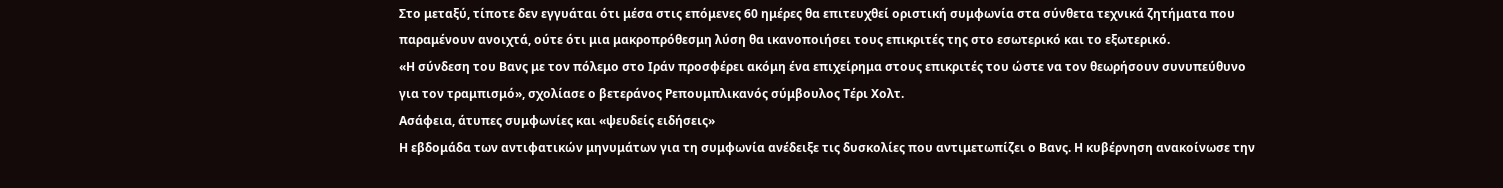Στο μεταξύ, τίποτε δεν εγγυάται ότι μέσα στις επόμενες 60 ημέρες θα επιτευχθεί οριστική συμφωνία στα σύνθετα τεχνικά ζητήματα που παραμένουν ανοιχτά, ούτε ότι μια μακροπρόθεσμη λύση θα ικανοποιήσει τους επικριτές της στο εσωτερικό και το εξωτερικό.
«Η σύνδεση του Βανς με τον πόλεμο στο Ιράν προσφέρει ακόμη ένα επιχείρημα στους επικριτές του ώστε να τον θεωρήσουν συνυπεύθυνο για τον τραμπισμό», σχολίασε ο βετεράνος Ρεπουμπλικανός σύμβουλος Τέρι Χολτ.
Ασάφεια, άτυπες συμφωνίες και «ψευδείς ειδήσεις»
Η εβδομάδα των αντιφατικών μηνυμάτων για τη συμφωνία ανέδειξε τις δυσκολίες που αντιμετωπίζει ο Βανς. Η κυβέρνηση ανακοίνωσε την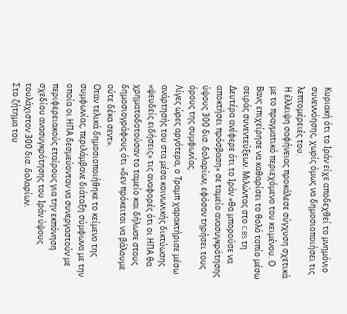Κυριακή ότι το Ιράν είχε αποδεχθεί το μνημόνιο συνεννόησης, χωρίς όμως να δημοσιοποιήσει τις λεπτομέρειές του.
Η έλλειψη σαφήνειας προκάλεσε σύγχυση σχετικά με το πραγματικό περιεχόμενο του κειμένου. Ο Βανς επιχείρησε να καθαρίσει το θολό τοπίο μέσω σειράς συνεντεύξεων. Μιλώντας στο CBS τη Δευτέρα ανέφερε ότι το Ιράν «θα μπορούσε να αποκτήσει πρόσβαση» σε ταμείο ανασυγκρότησης ύψους 300 δισ. δολαρίων, εφόσον τηρήσει τους όρους της συμφωνίας.
Λίγες ώρες αργότερα, ο Τραμπ χαρακτήρισε μέσω ανάρτησής του στα μέσα κοινωνικής δικτύωσης «ψευδείς ειδήσεις» τις αναφορές ότι οι ΗΠΑ θα χρηματοδοτούσαν το ταμείο και δήλωσε στους δημοσιογράφους ότι «δεν πρόκειται να βάλουμε ούτε δέκα σεντ».
Οταν τελικά δημοσιοποιήθηκε το κείμενο της συμφωνίας, περιλάμβανε διάταξη σύμφωνα με την οποία οι ΗΠΑ δεσμεύονταν να συνεργαστούν με περιφερειακούς εταίρους για την εκπόνηση σχεδίου ανασυγκρότησης του Ιράν ύψους τουλάχιστον 300 δισ. δολαρίων.
Στο ζήτημα του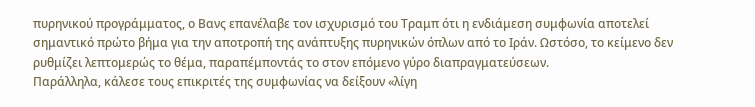πυρηνικού προγράμματος, ο Βανς επανέλαβε τον ισχυρισμό του Τραμπ ότι η ενδιάμεση συμφωνία αποτελεί σημαντικό πρώτο βήμα για την αποτροπή της ανάπτυξης πυρηνικών όπλων από το Ιράν. Ωστόσο, το κείμενο δεν ρυθμίζει λεπτομερώς το θέμα, παραπέμποντάς το στον επόμενο γύρο διαπραγματεύσεων.
Παράλληλα, κάλεσε τους επικριτές της συμφωνίας να δείξουν «λίγη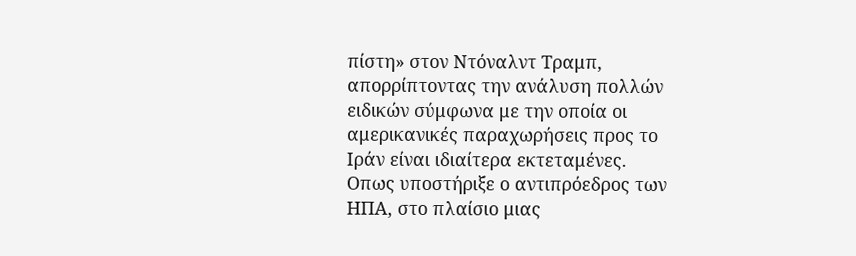πίστη» στον Ντόναλντ Τραμπ, απορρίπτοντας την ανάλυση πολλών ειδικών σύμφωνα με την οποία οι αμερικανικές παραχωρήσεις προς το Ιράν είναι ιδιαίτερα εκτεταμένες.
Οπως υποστήριξε ο αντιπρόεδρος των ΗΠΑ, στο πλαίσιο μιας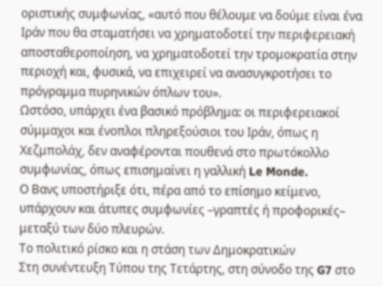οριστικής συμφωνίας, «αυτό που θέλουμε να δούμε είναι ένα Ιράν που θα σταματήσει να χρηματοδοτεί την περιφερειακή αποσταθεροποίηση, να χρηματοδοτεί την τρομοκρατία στην περιοχή και, φυσικά, να επιχειρεί να ανασυγκροτήσει το πρόγραμμα πυρηνικών όπλων του».
Ωστόσο, υπάρχει ένα βασικό πρόβλημα: οι περιφερειακοί σύμμαχοι και ένοπλοι πληρεξούσιοι του Ιράν, όπως η Χεζμπολάχ, δεν αναφέρονται πουθενά στο πρωτόκολλο συμφωνίας, όπως επισημαίνει η γαλλική Le Monde.
Ο Βανς υποστήριξε ότι, πέρα από το επίσημο κείμενο, υπάρχουν και άτυπες συμφωνίες –γραπτές ή προφορικές– μεταξύ των δύο πλευρών.
Το πολιτικό ρίσκο και η στάση των Δημοκρατικών
Στη συνέντευξη Τύπου της Τετάρτης, στη σύνοδο της G7 στο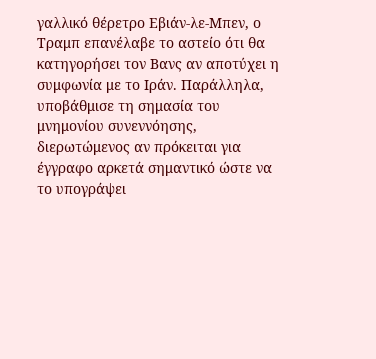γαλλικό θέρετρο Εβιάν-λε-Μπεν, ο Τραμπ επανέλαβε το αστείο ότι θα κατηγορήσει τον Βανς αν αποτύχει η συμφωνία με το Ιράν. Παράλληλα, υποβάθμισε τη σημασία του μνημονίου συνεννόησης, διερωτώμενος αν πρόκειται για έγγραφο αρκετά σημαντικό ώστε να το υπογράψει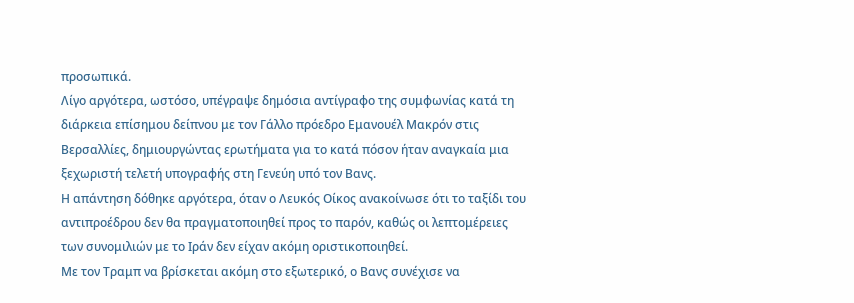προσωπικά.
Λίγο αργότερα, ωστόσο, υπέγραψε δημόσια αντίγραφο της συμφωνίας κατά τη διάρκεια επίσημου δείπνου με τον Γάλλο πρόεδρο Εμανουέλ Μακρόν στις Βερσαλλίες, δημιουργώντας ερωτήματα για το κατά πόσον ήταν αναγκαία μια ξεχωριστή τελετή υπογραφής στη Γενεύη υπό τον Βανς.
Η απάντηση δόθηκε αργότερα, όταν ο Λευκός Οίκος ανακοίνωσε ότι το ταξίδι του αντιπροέδρου δεν θα πραγματοποιηθεί προς το παρόν, καθώς οι λεπτομέρειες των συνομιλιών με το Ιράν δεν είχαν ακόμη οριστικοποιηθεί.
Με τον Τραμπ να βρίσκεται ακόμη στο εξωτερικό, ο Βανς συνέχισε να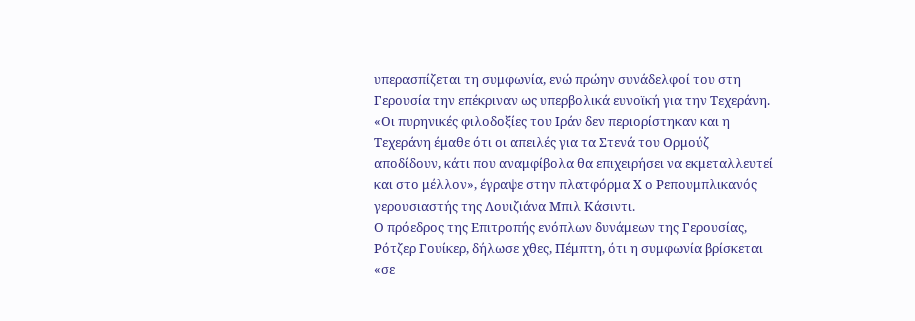υπερασπίζεται τη συμφωνία, ενώ πρώην συνάδελφοί του στη Γερουσία την επέκριναν ως υπερβολικά ευνοϊκή για την Τεχεράνη.
«Οι πυρηνικές φιλοδοξίες του Ιράν δεν περιορίστηκαν και η Τεχεράνη έμαθε ότι οι απειλές για τα Στενά του Ορμούζ αποδίδουν, κάτι που αναμφίβολα θα επιχειρήσει να εκμεταλλευτεί και στο μέλλον», έγραψε στην πλατφόρμα X ο Ρεπουμπλικανός γερουσιαστής της Λουιζιάνα Μπιλ Κάσιντι.
Ο πρόεδρος της Επιτροπής ενόπλων δυνάμεων της Γερουσίας, Ρότζερ Γουίκερ, δήλωσε χθες, Πέμπτη, ότι η συμφωνία βρίσκεται «σε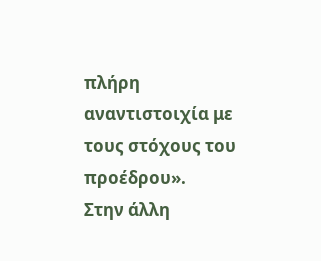πλήρη αναντιστοιχία με τους στόχους του προέδρου».
Στην άλλη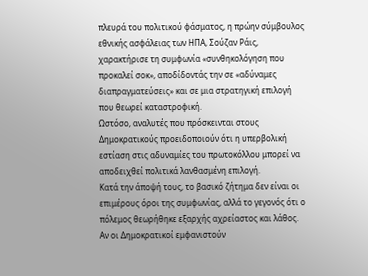πλευρά του πολιτικού φάσματος, η πρώην σύμβουλος εθνικής ασφάλειας των ΗΠΑ, Σούζαν Ράις, χαρακτήρισε τη συμφωνία «συνθηκολόγηση που προκαλεί σοκ», αποδίδοντάς την σε «αδύναμες διαπραγματεύσεις» και σε μια στρατηγική επιλογή που θεωρεί καταστροφική.
Ωστόσο, αναλυτές που πρόσκεινται στους Δημοκρατικούς προειδοποιούν ότι η υπερβολική εστίαση στις αδυναμίες του πρωτοκόλλου μπορεί να αποδειχθεί πολιτικά λανθασμένη επιλογή.
Κατά την άποψή τους, το βασικό ζήτημα δεν είναι οι επιμέρους όροι της συμφωνίας, αλλά το γεγονός ότι ο πόλεμος θεωρήθηκε εξαρχής αχρείαστος και λάθος. Αν οι Δημοκρατικοί εμφανιστούν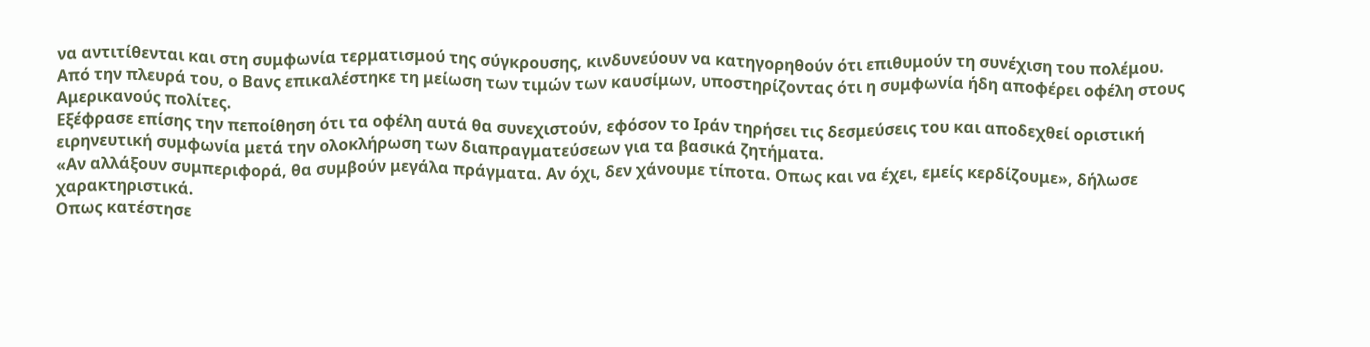να αντιτίθενται και στη συμφωνία τερματισμού της σύγκρουσης, κινδυνεύουν να κατηγορηθούν ότι επιθυμούν τη συνέχιση του πολέμου.
Από την πλευρά του, ο Βανς επικαλέστηκε τη μείωση των τιμών των καυσίμων, υποστηρίζοντας ότι η συμφωνία ήδη αποφέρει οφέλη στους Αμερικανούς πολίτες.
Εξέφρασε επίσης την πεποίθηση ότι τα οφέλη αυτά θα συνεχιστούν, εφόσον το Ιράν τηρήσει τις δεσμεύσεις του και αποδεχθεί οριστική ειρηνευτική συμφωνία μετά την ολοκλήρωση των διαπραγματεύσεων για τα βασικά ζητήματα.
«Αν αλλάξουν συμπεριφορά, θα συμβούν μεγάλα πράγματα. Αν όχι, δεν χάνουμε τίποτα. Οπως και να έχει, εμείς κερδίζουμε», δήλωσε χαρακτηριστικά.
Οπως κατέστησε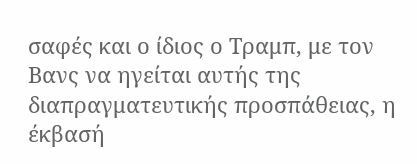σαφές και ο ίδιος ο Τραμπ, με τον Βανς να ηγείται αυτής της διαπραγματευτικής προσπάθειας, η έκβασή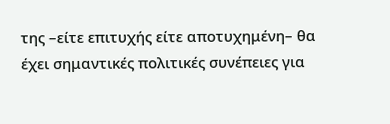της –είτε επιτυχής είτε αποτυχημένη– θα έχει σημαντικές πολιτικές συνέπειες για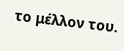το μέλλον του.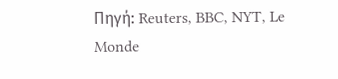Πηγή: Reuters, BBC, NYT, Le Monde